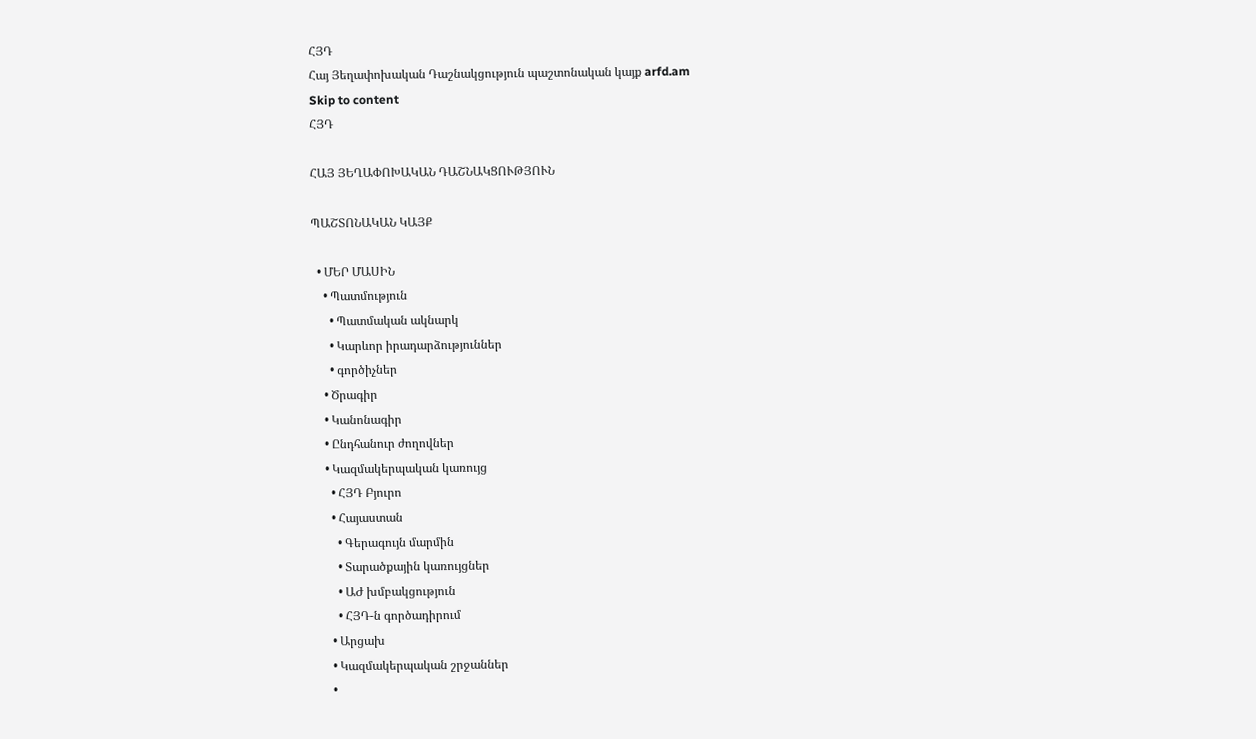ՀՅԴ
Հայ Յեղափոխական Դաշնակցություն պաշտոնական կայք arfd.am
Skip to content
ՀՅԴ

ՀԱՅ ՅԵՂԱՓՈԽԱԿԱՆ ԴԱՇՆԱԿՑՈՒԹՅՈՒՆ

ՊԱՇՏՈՆԱԿԱՆ ԿԱՅՔ

  • ՄԵՐ ՄԱՍԻՆ
    • Պատմություն
      • Պատմական ակնարկ
      • Կարևոր իրադարձություններ
      • գործիչներ
    • Ծրագիր
    • Կանոնագիր
    • Ընդհանուր ժողովներ
    • Կազմակերպական կառույց
      • ՀՅԴ Բյուրո
      • Հայաստան
        • Գերագույն մարմին
        • Տարածքային կառույցներ
        • ԱԺ խմբակցություն
        • ՀՅԴ-ն գործադիրում
      • Արցախ
      • Կազմակերպական շրջաններ
      •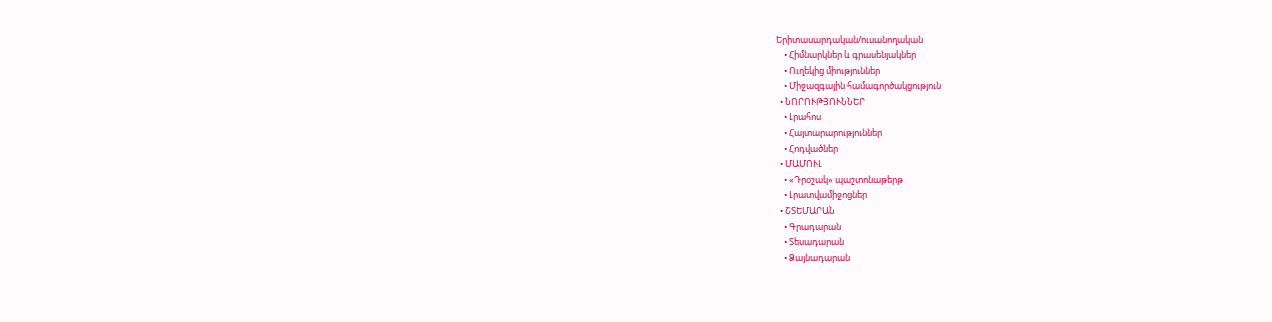Երիտասարդական/ուսանողական
    • Հիմնարկներ և գրասենյակներ
    • Ուղեկից միություններ
    • Միջազգային համագործակցություն
  • ՆՈՐՈՒԹՅՈՒՆՆԵՐ
    • Լրահոս
    • Հայտարարություններ
    • Հոդվածներ
  • ՄԱՄՈՒԼ
    • «Դրօշակ» պաշտոնաթերթ
    • Լրատվամիջոցներ
  • ՇՏԵՄԱՐԱՆ
    • Գրադարան
    • Տեսադարան
    • Ձայնադարան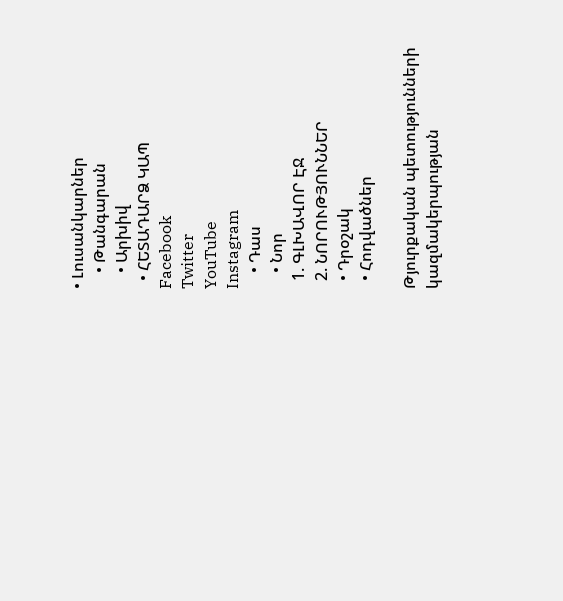• Լուսանկարներ
    • Թանգարան
    • Արխիվ
  • ՀԵՏԱԴԱՐՁ ԿԱՊ
Facebook
Twitter
YouTube
Instagram
    • Դաս
    • Նոր
  1. ԳԼԽԱՎՈՐ ԷՋ
  2. ՆՈՐՈՒԹՅՈՒՆՆԵՐ
  • Դրօշակ
  • Հոդվածներ

Թյուրքական պետությունների կազմակերպության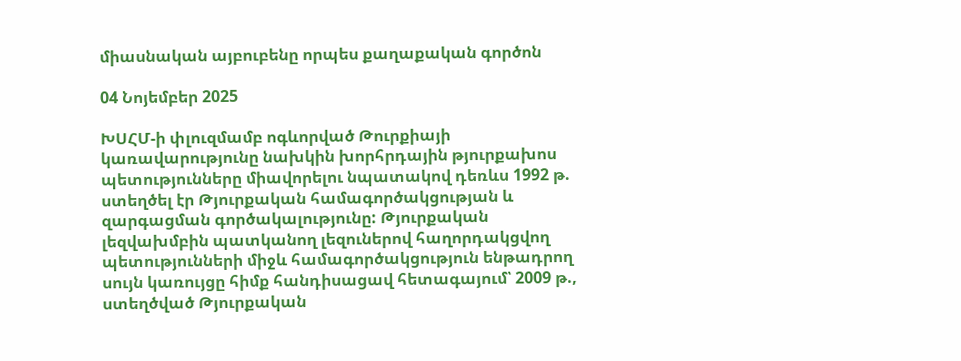միասնական այբուբենը որպես քաղաքական գործոն

04 Նոյեմբեր 2025

ԽՍՀՄ-ի փլուզմամբ ոգևորված Թուրքիայի կառավարությունը նախկին խորհրդային թյուրքախոս պետությունները միավորելու նպատակով դեռևս 1992 թ. ստեղծել էր Թյուրքական համագործակցության և զարգացման գործակալությունը: Թյուրքական լեզվախմբին պատկանող լեզուներով հաղորդակցվող պետությունների միջև համագործակցություն ենթադրող սույն կառույցը հիմք հանդիսացավ հետագայում՝ 2009 թ., ստեղծված Թյուրքական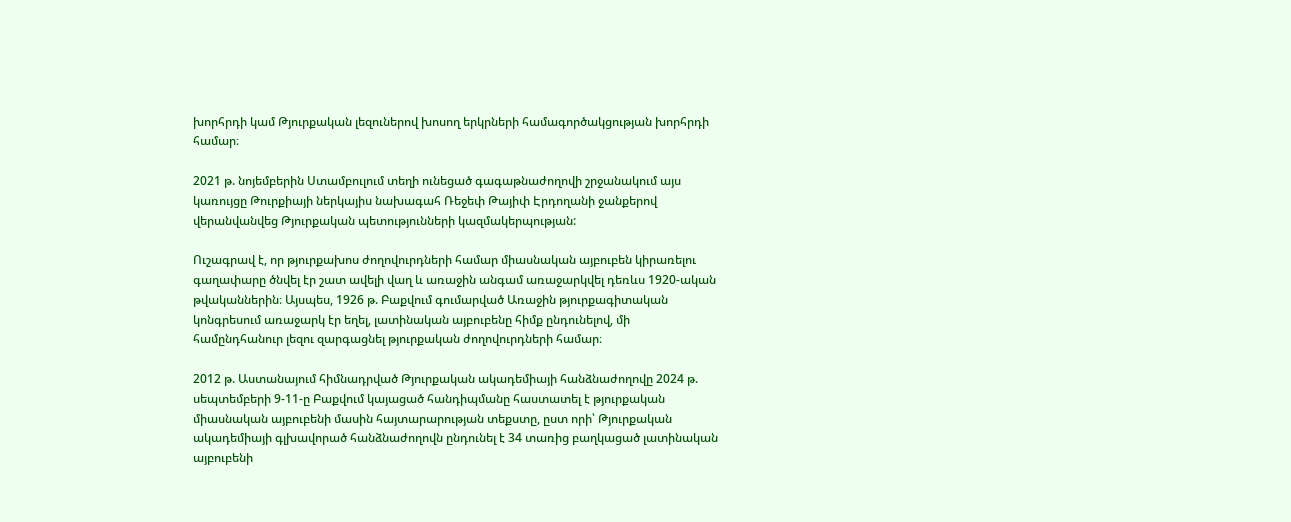խորհրդի կամ Թյուրքական լեզուներով խոսող երկրների համագործակցության խորհրդի համար։

2021 թ. նոյեմբերին Ստամբուլում տեղի ունեցած գագաթնաժողովի շրջանակում այս կառույցը Թուրքիայի ներկայիս նախագահ Ռեջեփ Թայիփ Էրդողանի ջանքերով վերանվանվեց Թյուրքական պետությունների կազմակերպության:

Ուշագրավ է, որ թյուրքախոս ժողովուրդների համար միասնական այբուբեն կիրառելու գաղափարը ծնվել էր շատ ավելի վաղ և առաջին անգամ առաջարկվել դեռևս 1920-ական թվականներին։ Այսպես, 1926 թ. Բաքվում գումարված Առաջին թյուրքագիտական կոնգրեսում առաջարկ էր եղել, լատինական այբուբենը հիմք ընդունելով, մի համընդհանուր լեզու զարգացնել թյուրքական ժողովուրդների համար։

2012 թ. Աստանայում հիմնադրված Թյուրքական ակադեմիայի հանձնաժողովը 2024 թ. սեպտեմբերի 9-11-ը Բաքվում կայացած հանդիպմանը հաստատել է թյուրքական միասնական այբուբենի մասին հայտարարության տեքստը, ըստ որի՝ Թյուրքական ակադեմիայի գլխավորած հանձնաժողովն ընդունել է 34 տառից բաղկացած լատինական այբուբենի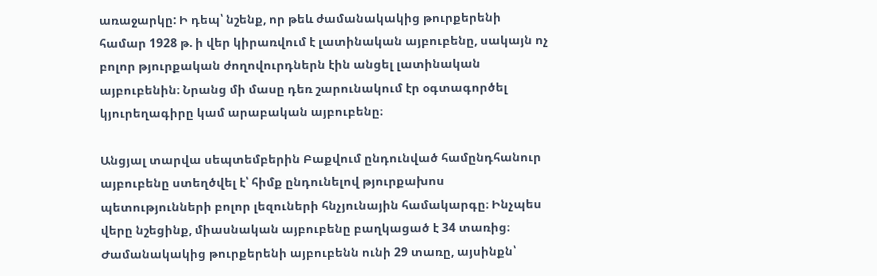առաջարկը: Ի դեպ՝ նշենք, որ թեև ժամանակակից թուրքերենի համար 1928 թ. ի վեր կիրառվում է լատինական այբուբենը, սակայն ոչ բոլոր թյուրքական ժողովուրդներն էին անցել լատինական այբուբենին։ Նրանց մի մասը դեռ շարունակում էր օգտագործել կյուրեղագիրը կամ արաբական այբուբենը։

Անցյալ տարվա սեպտեմբերին Բաքվում ընդունված համընդհանուր այբուբենը ստեղծվել է՝ հիմք ընդունելով թյուրքախոս պետությունների բոլոր լեզուների հնչյունային համակարգը։ Ինչպես վերը նշեցինք, միասնական այբուբենը բաղկացած է 34 տառից։ Ժամանակակից թուրքերենի այբուբենն ունի 29 տառը, այսինքն՝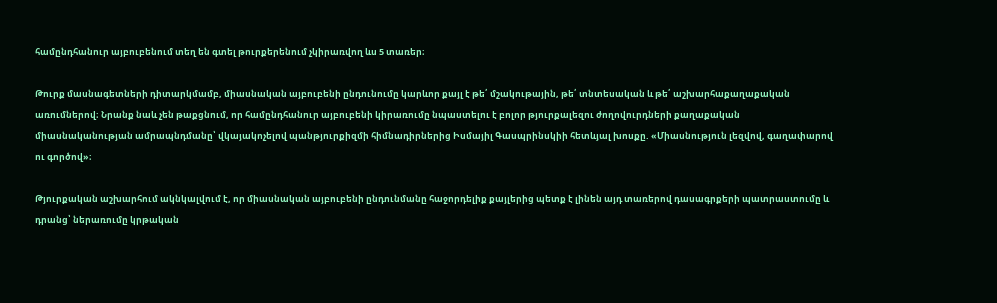համընդհանուր այբուբենում տեղ են գտել թուրքերենում չկիրառվող ևս 5 տառեր։

Թուրք մասնագետների դիտարկմամբ, միասնական այբուբենի ընդունումը կարևոր քայլ է թե՛ մշակութային, թե՛ տնտեսական և թե՛ աշխարհաքաղաքական առումներով։ Նրանք նաև չեն թաքցնում, որ համընդհանուր այբուբենի կիրառումը նպաստելու է բոլոր թյուրքալեզու ժողովուրդների քաղաքական միասնականության ամրապնդմանը՝ վկայակոչելով պանթյուրքիզմի հիմնադիրներից Իսմայիլ Գասպրինսկիի հետևյալ խոսքը. «Միասնություն լեզվով, գաղափարով ու գործով»։

Թյուրքական աշխարհում ակնկալվում է, որ միասնական այբուբենի ընդունմանը հաջորդելիք քայլերից պետք է լինեն այդ տառերով դասագրքերի պատրաստումը և դրանց՝ ներառումը կրթական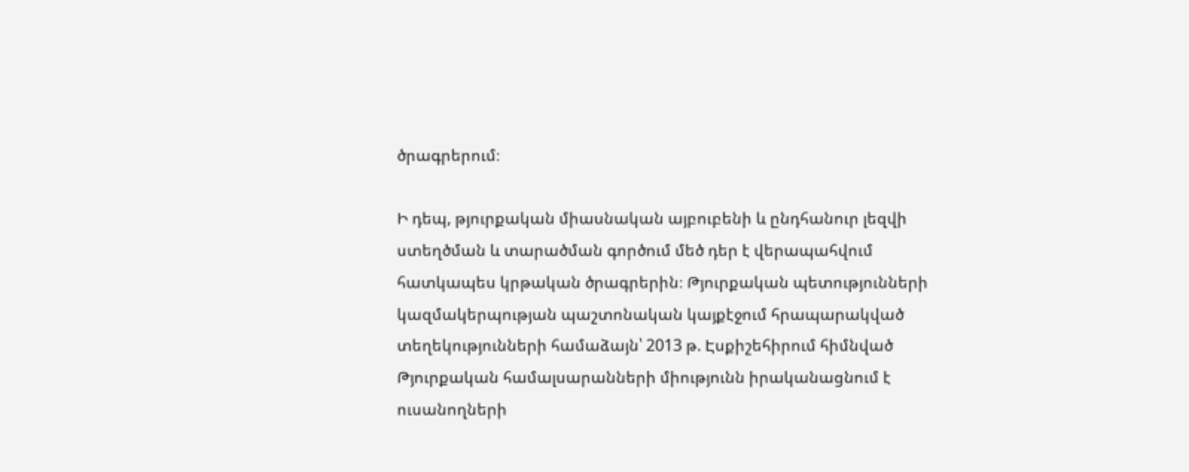ծրագրերում։

Ի դեպ, թյուրքական միասնական այբուբենի և ընդհանուր լեզվի ստեղծման և տարածման գործում մեծ դեր է վերապահվում հատկապես կրթական ծրագրերին։ Թյուրքական պետությունների կազմակերպության պաշտոնական կայքէջում հրապարակված տեղեկությունների համաձայն՝ 2013 թ. Էսքիշեհիրում հիմնված Թյուրքական համալսարանների միությունն իրականացնում է ուսանողների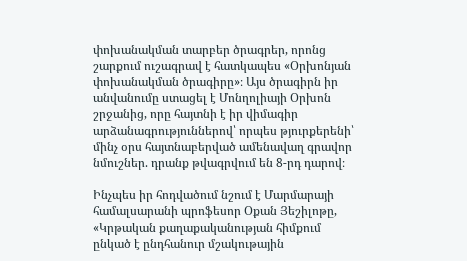փոխանակման տարբեր ծրագրեր, որոնց շարքում ուշագրավ է հատկապես «Օրխոնյան փոխանակման ծրագիրը»։ Այս ծրագիրն իր անվանումը ստացել է Մոնղոլիայի Օրխոն շրջանից, որը հայտնի է իր վիմագիր արձանագրություններով՝ որպես թյուրքերենի՝ մինչ օրս հայտնաբերված ամենավաղ գրավոր նմուշներ. դրանք թվագրվում են 8-րդ դարով։

Ինչպես իր հոդվածում նշում է Մարմարայի համալսարանի պրոֆեսոր Օքան Յեշիլոթը, «Կրթական քաղաքականության հիմքում ընկած է ընդհանուր մշակութային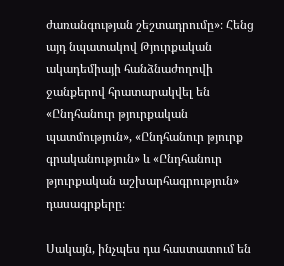ժառանգության շեշտադրումը»։ Հենց այդ նպատակով Թյուրքական ակադեմիայի հանձնաժողովի ջանքերով հրատարակվել են «Ընդհանուր թյուրքական պատմություն», «Ընդհանուր թյուրք գրականություն» և «Ընդհանուր թյուրքական աշխարհագրություն» դասագրքերը։

Սակայն, ինչպես դա հաստատում են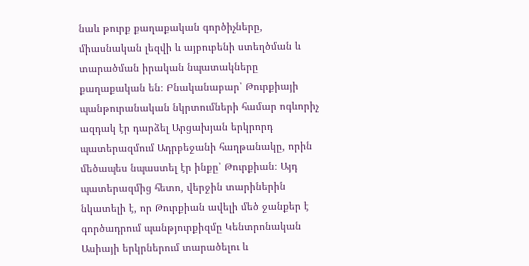նաև թուրք քաղաքական գործիչները, միասնական լեզվի և այբուբենի ստեղծման և տարածման իրական նպատակները քաղաքական են։ Բնականաբար՝ Թուրքիայի պանթուրանական նկրտումների համար ոգևորիչ ազդակ էր դարձել Արցախյան երկրորդ պատերազմում Ադրբեջանի հաղթանակը, որին մեծապես նպաստել էր ինքը՝ Թուրքիան։ Այդ պատերազմից հետո, վերջին տարիներին նկատելի է, որ Թուրքիան ավելի մեծ ջանքեր է գործադրում պանթյուրքիզմը Կենտրոնական Ասիայի երկրներում տարածելու և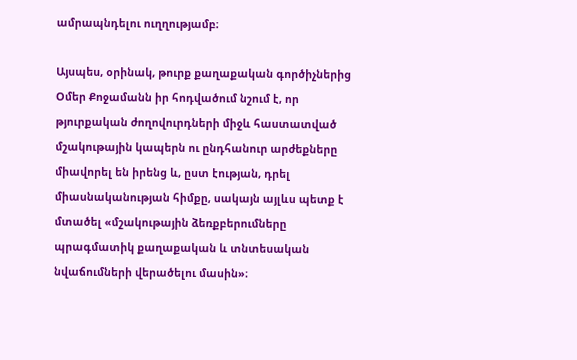ամրապնդելու ուղղությամբ։

Այսպես, օրինակ, թուրք քաղաքական գործիչներից Օմեր Քոջամանն իր հոդվածում նշում է, որ թյուրքական ժողովուրդների միջև հաստատված մշակութային կապերն ու ընդհանուր արժեքները միավորել են իրենց և, ըստ էության, դրել միասնականության հիմքը, սակայն այլևս պետք է մտածել «մշակութային ձեռքբերումները պրագմատիկ քաղաքական և տնտեսական նվաճումների վերածելու մասին»։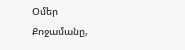Օմեր Քոջամանը,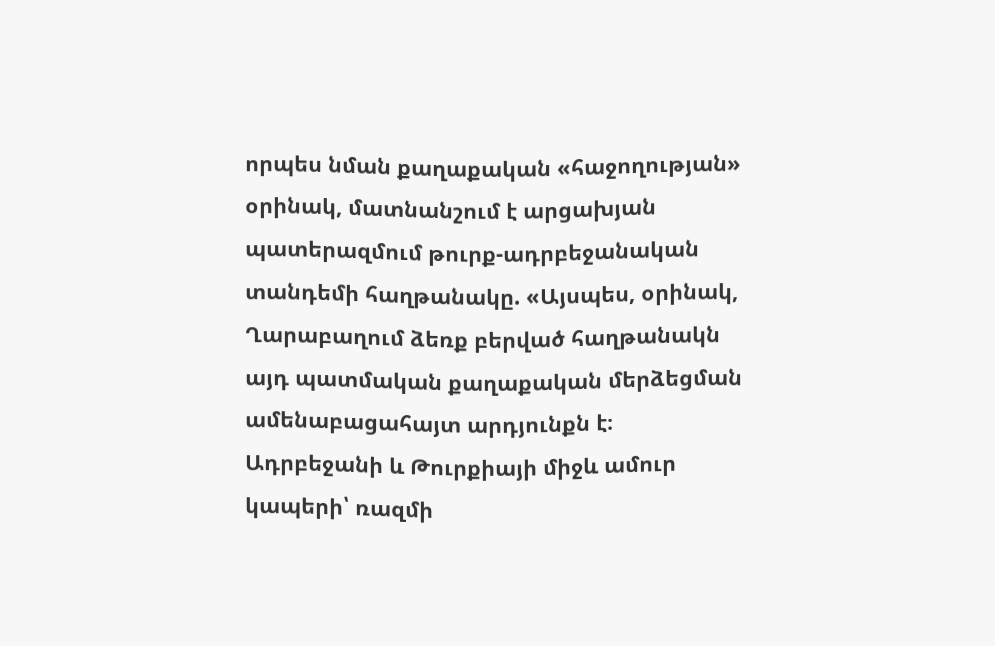որպես նման քաղաքական «հաջողության» օրինակ, մատնանշում է արցախյան պատերազմում թուրք-ադրբեջանական տանդեմի հաղթանակը. «Այսպես, օրինակ, Ղարաբաղում ձեռք բերված հաղթանակն այդ պատմական քաղաքական մերձեցման ամենաբացահայտ արդյունքն է։ Ադրբեջանի և Թուրքիայի միջև ամուր կապերի՝ ռազմի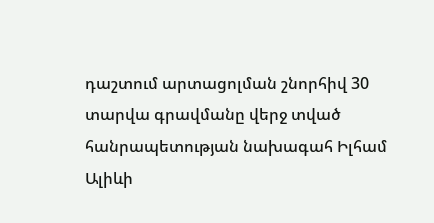դաշտում արտացոլման շնորհիվ 30 տարվա գրավմանը վերջ տված հանրապետության նախագահ Իլհամ Ալիևի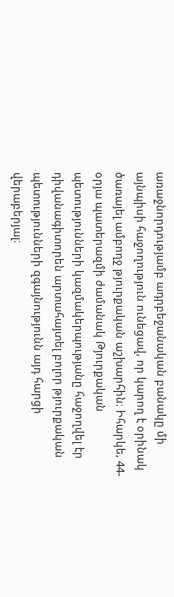առաջնորդությամբ ադրբեջանական բանակը մի այնպիսի հաջողություն ունեցավ, որ կարող է օրինակ ծառայել ամբողջ թյուրքական աշխարհին։ Իհարկե, 44-օրյա պատերազմի ժամանակ Թյուրքական պետությունների կազմակերպությանը հաջողվել էր դիվանագիտորեն արտահայտել բոլոր թյուրքական պետությունների զգայնությունն այդ հարցի վերաբերյալ։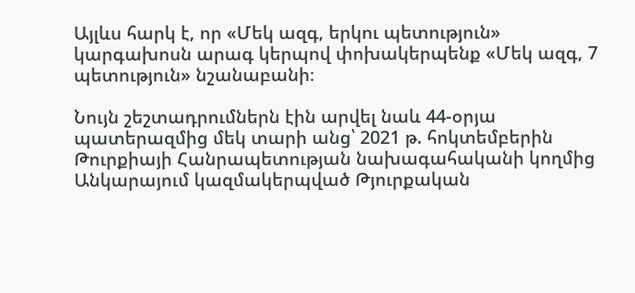Այլևս հարկ է, որ «Մեկ ազգ, երկու պետություն» կարգախոսն արագ կերպով փոխակերպենք «Մեկ ազգ, 7 պետություն» նշանաբանի։

Նույն շեշտադրումներն էին արվել նաև 44-օրյա պատերազմից մեկ տարի անց՝ 2021 թ. հոկտեմբերին Թուրքիայի Հանրապետության նախագահականի կողմից Անկարայում կազմակերպված Թյուրքական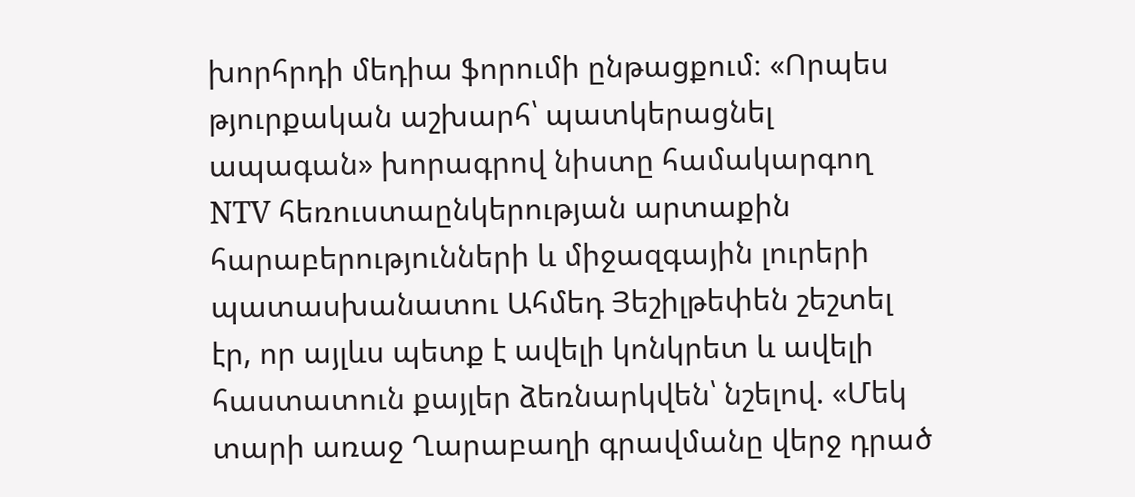խորհրդի մեդիա ֆորումի ընթացքում։ «Որպես թյուրքական աշխարհ՝ պատկերացնել ապագան» խորագրով նիստը համակարգող NTV հեռուստաընկերության արտաքին հարաբերությունների և միջազգային լուրերի պատասխանատու Ահմեդ Յեշիլթեփեն շեշտել էր, որ այլևս պետք է ավելի կոնկրետ և ավելի հաստատուն քայլեր ձեռնարկվեն՝ նշելով. «Մեկ տարի առաջ Ղարաբաղի գրավմանը վերջ դրած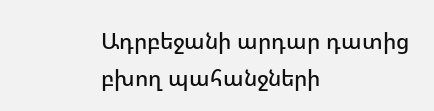Ադրբեջանի արդար դատից բխող պահանջների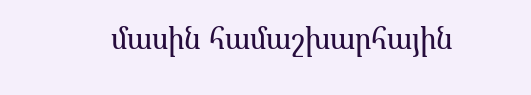մասին համաշխարհային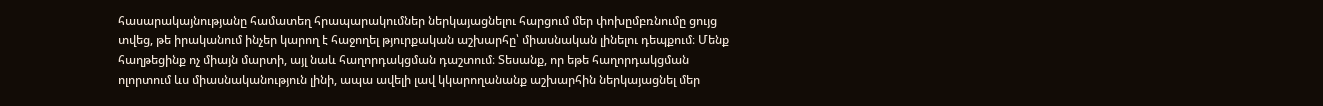հասարակայնությանը համատեղ հրապարակումներ ներկայացնելու հարցում մեր փոխըմբռնումը ցույց տվեց, թե իրականում ինչեր կարող է հաջողել թյուրքական աշխարհը՝ միասնական լինելու դեպքում։ Մենք հաղթեցինք ոչ միայն մարտի, այլ նաև հաղորդակցման դաշտում։ Տեսանք, որ եթե հաղորդակցման ոլորտում ևս միասնականություն լինի, ապա ավելի լավ կկարողանանք աշխարհին ներկայացնել մեր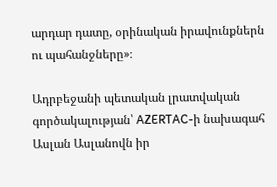արդար դատը, օրինական իրավունքներն ու պահանջները»։

Ադրբեջանի պետական լրատվական գործակալության՝ AZERTAC-ի նախագահ Ասլան Ասլանովն իր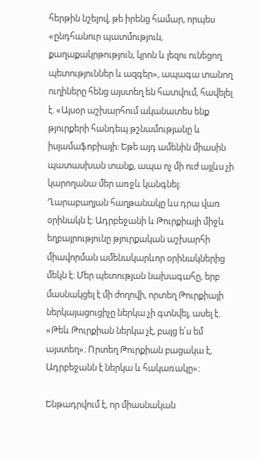հերթին նշելով, թե իրենց համար, որպես «ընդհանուր պատմություն, քաղաքակրթություն, կրոն և լեզու ունեցող պետություններ և ազգեր», ապագա տանող ուղիները հենց այստեղ են հատվում, հավելել է. «Այսօր աշխարհում ականատես ենք թյուրքերի հանդեպ թշնամությանը և իսլամաֆոբիայի։ Եթե այդ ամենին միասին պատասխան տանք, ապա ոչ մի ուժ այլևս չի կարողանա մեր առջև կանգնել։ Ղարաբաղյան հաղթանակը ևս դրա վառ օրինակն է։ Ադրբեջանի և Թուրքիայի միջև եղբայրությունը թյուրքական աշխարհի միավորման ամենակարևոր օրինակներից մեկն է։ Մեր պետության նախագահը, երբ մասնակցել է մի ժողովի, որտեղ Թուրքիայի ներկայացուցիչը ներկա չի գտնվել, ասել է. «Թեև Թուրքիան ներկա չէ, բայց ե՛ս եմ այստեղ»։ Որտեղ Թուրքիան բացակա է, Ադրբեջանն է ներկա և հակառակը»։

Ենթադրվում է, որ միասնական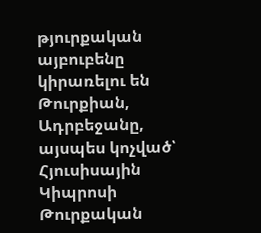թյուրքական այբուբենը կիրառելու են Թուրքիան, Ադրբեջանը, այսպես կոչված՝ Հյուսիսային Կիպրոսի Թուրքական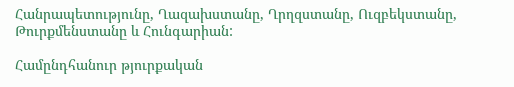Հանրապետությունը, Ղազախստանը, Ղրղզստանը, Ուզբեկստանը, Թուրքմենստանը և Հունգարիան:

Համընդհանուր թյուրքական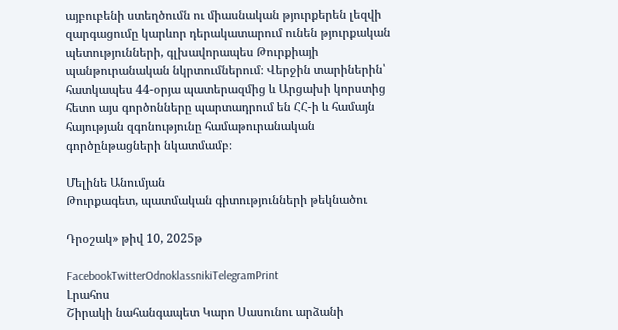այբուբենի ստեղծումն ու միասնական թյուրքերեն լեզվի զարգացումը կարևոր դերակատարում ունեն թյուրքական պետությունների, գլխավորապես Թուրքիայի պանթուրանական նկրտումներում։ Վերջին տարիներին՝ հատկապես 44-օրյա պատերազմից և Արցախի կորստից հետո այս գործոնները պարտադրում են ՀՀ-ի և համայն հայության զգոնությունը համաթուրանական գործընթացների նկատմամբ։

Մելինե Անումյան
Թուրքագետ, պատմական գիտությունների թեկնածու

Դրօշակ» թիվ 10, 2025թ

FacebookTwitterOdnoklassnikiTelegramPrint
Լրահոս
Շիրակի նահանգապետ Կարո Սասունու արձանի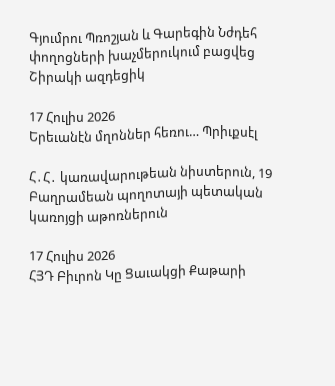Գյումրու Պռոշյան և Գարեգին Նժդեհ փողոցների խաչմերուկում բացվեց Շիրակի ազդեցիկ

17 Հուլիս 2026
Երեւանէն մղոններ հեռու… Պրիւքսէլ

Հ․Հ․ կառավարութեան նիստերուն, 19 Բաղրամեան պողոտայի պետական կառոյցի աթոռներուն

17 Հուլիս 2026
ՀՅԴ Բիւրոն Կը Ցաւակցի Քաթարի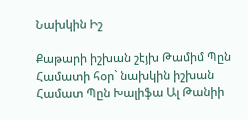Նախկին Իշ

Քաթարի իշխան շէյխ Թամիմ Պըն Համատի հօր` նախկին իշխան Համատ Պըն Խալիֆա Ալ Թանիի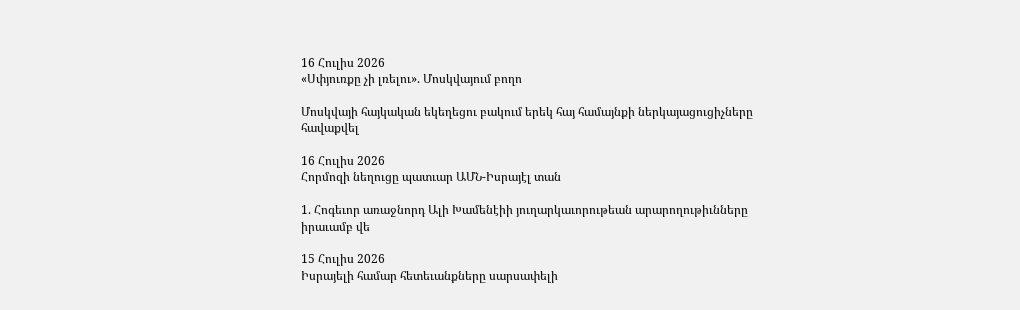16 Հուլիս 2026
«Սփյուռքը չի լռելու». Մոսկվայում բողո

Մոսկվայի հայկական եկեղեցու բակում երեկ հայ համայնքի ներկայացուցիչները հավաքվել

16 Հուլիս 2026
Հորմոզի նեղուցը պատւար ԱՄՆ-Իսրայէլ տան

1. Հոգեւոր առաջնորդ Ալի Խամենէիի յուղարկաւորութեան արարողութիւնները իրաւամբ վե

15 Հուլիս 2026
Իսրայելի համար հետեւանքները սարսափելի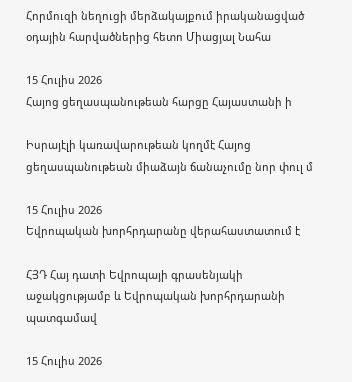Հորմուզի նեղուցի մերձակայքում իրականացված օդային հարվածներից հետո Միացյալ Նահա

15 Հուլիս 2026
Հայոց ցեղասպանութեան հարցը Հայաստանի ի

Իսրայէլի կառավարութեան կողմէ Հայոց ցեղասպանութեան միաձայն ճանաչումը նոր փուլ մ

15 Հուլիս 2026
Եվրոպական խորհրդարանը վերահաստատում է

ՀՅԴ Հայ դատի Եվրոպայի գրասենյակի աջակցությամբ և Եվրոպական խորհրդարանի պատգամավ

15 Հուլիս 2026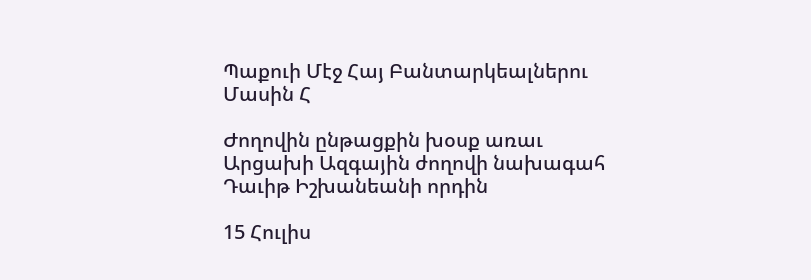Պաքուի Մէջ Հայ Բանտարկեալներու Մասին Հ

Ժողովին ընթացքին խօսք առաւ Արցախի Ազգային ժողովի նախագահ Դաւիթ Իշխանեանի որդին

15 Հուլիս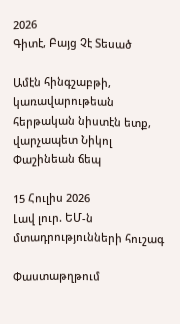2026
Գիտէ, Բայց Չէ Տեսած

Ամէն հինգշաբթի, կառավարութեան հերթական նիստէն ետք, վարչապետ Նիկոլ Փաշինեան ճեպ

15 Հուլիս 2026
Լավ լուր. ԵՄ-ն մտադրությունների հուշագ

Փաստաթղթում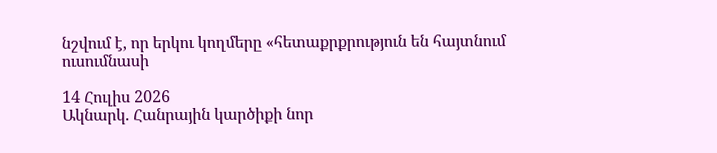նշվում է, որ երկու կողմերը «հետաքրքրություն են հայտնում ուսումնասի

14 Հուլիս 2026
Ակնարկ. Հանրային կարծիքի նոր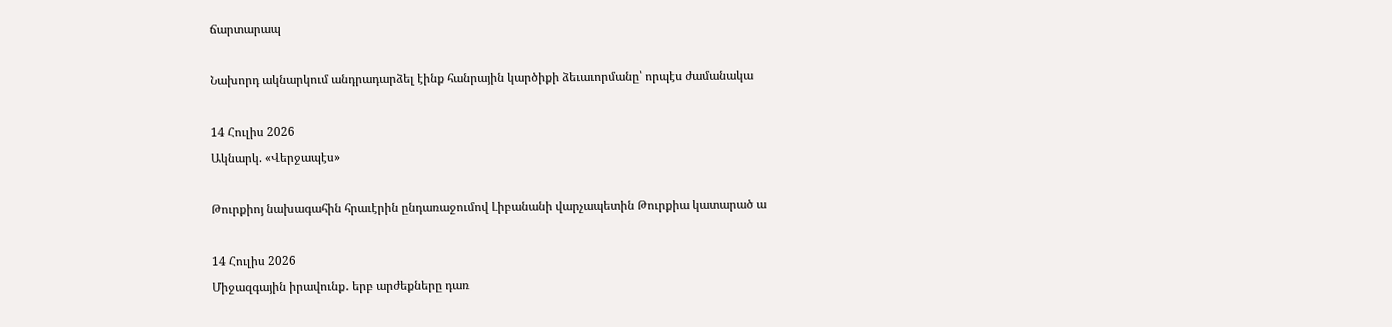ճարտարապ

Նախորդ ակնարկում անդրադարձել էինք հանրային կարծիքի ձեւաւորմանը՝ որպէս ժամանակա

14 Հուլիս 2026
Ակնարկ. «Վերջապէս»

Թուրքիոյ նախագահին հրաւէրին ընդառաջումով Լիբանանի վարչապետին Թուրքիա կատարած ա

14 Հուլիս 2026
Միջազգային իրավունք․ երբ արժեքները դառ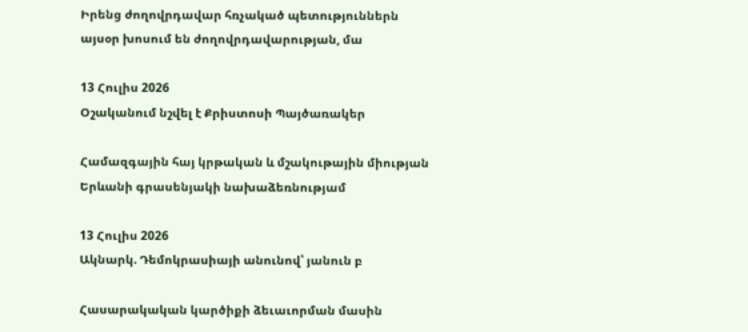Իրենց ժողովրդավար հռչակած պետություններն այսօր խոսում են ժողովրդավարության, մա

13 Հուլիս 2026
Օշականում նշվել է Քրիստոսի Պայծառակեր

Համազգային հայ կրթական և մշակութային միության Երևանի գրասենյակի նախաձեռնությամ

13 Հուլիս 2026
Ակնարկ. Դեմոկրասիայի անունով՝ յանուն բ

Հասարակական կարծիքի ձեւաւորման մասին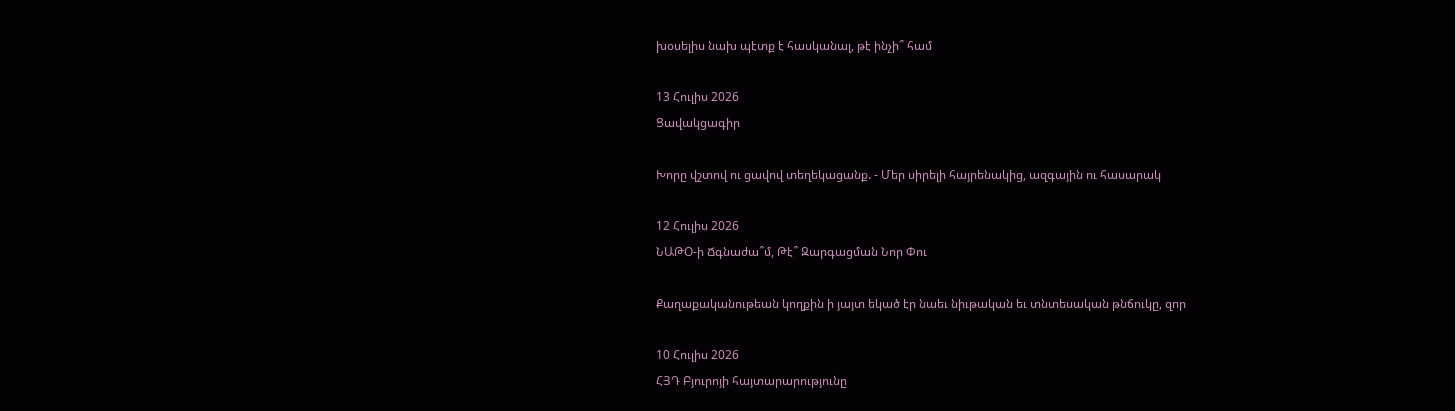խօսելիս նախ պէտք է հասկանալ, թէ ինչի՞ համ

13 Հուլիս 2026
Ցավակցագիր

Խորը վշտով ու ցավով տեղեկացանք. - Մեր սիրելի հայրենակից, ազգային ու հասարակ

12 Հուլիս 2026
ՆԱԹՕ-ի Ճգնաժա՞մ, Թէ՞ Զարգացման Նոր Փու

Քաղաքականութեան կողքին ի յայտ եկած էր նաեւ նիւթական եւ տնտեսական թնճուկը, զոր

10 Հուլիս 2026
ՀՅԴ Բյուրոյի հայտարարությունը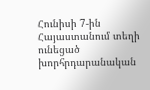Հունիսի 7-ին Հայաստանում տեղի ունեցած խորհրդարանական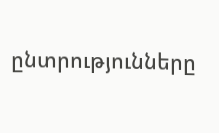ընտրությունները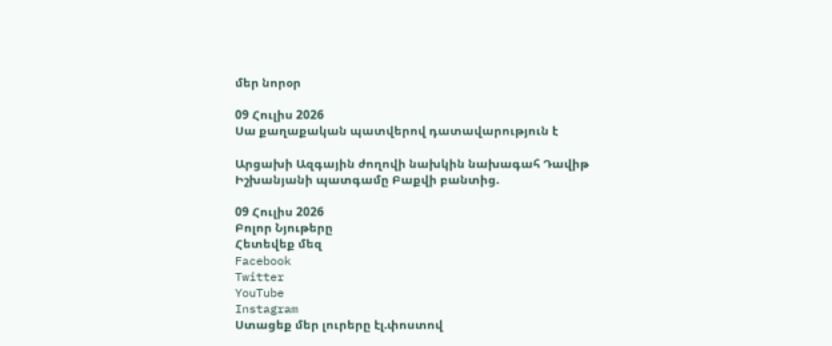մեր նորօր

09 Հուլիս 2026
Սա քաղաքական պատվերով դատավարություն է

Արցախի Ազգային ժողովի նախկին նախագահ Դավիթ Իշխանյանի պատգամը Բաքվի բանտից.

09 Հուլիս 2026
Բոլոր Նյութերը
Հետեվեք մեզ
Facebook
Twitter
YouTube
Instagram
Ստացեք մեր լուրերը էլ.փոստով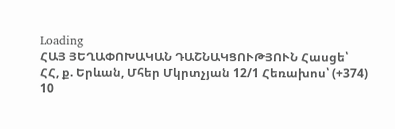Loading
ՀԱՅ ՅԵՂԱՓՈԽԱԿԱՆ ԴԱՇՆԱԿՑՈՒԹՅՈՒՆ Հասցե՝ ՀՀ, ք. Երևան, Մհեր Մկրտչյան 12/1 Հեռախոս՝ (+374) 10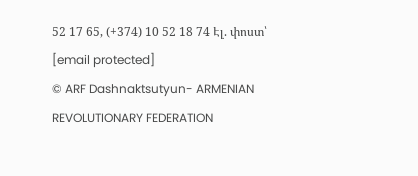52 17 65, (+374) 10 52 18 74 Էլ. փոստ՝ [email protected]
© ARF Dashnaktsutyun- ARMENIAN REVOLUTIONARY FEDERATION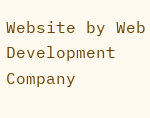Website by Web Development Company